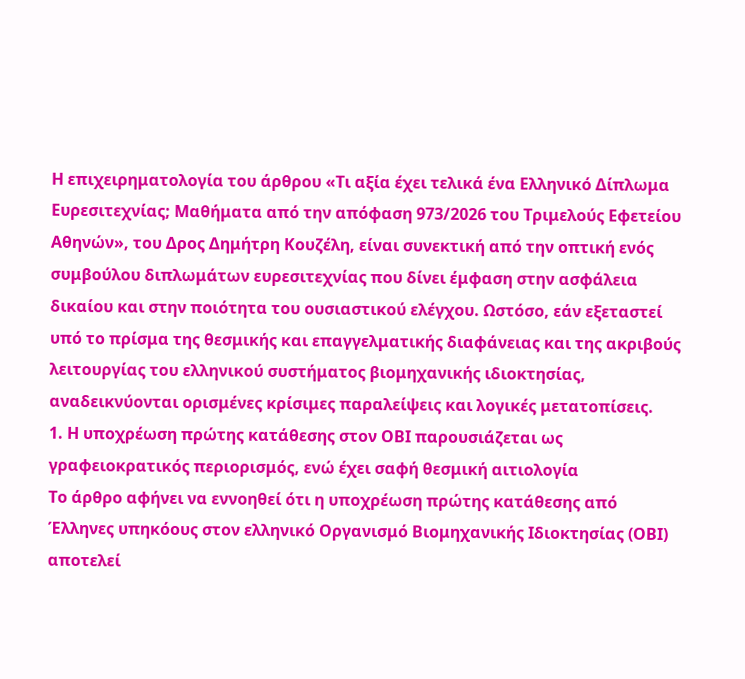Η επιχειρηματολογία του άρθρου «Τι αξία έχει τελικά ένα Ελληνικό Δίπλωμα Ευρεσιτεχνίας; Μαθήματα από την απόφαση 973/2026 του Τριμελούς Εφετείου Αθηνών», του Δρος Δημήτρη Κουζέλη, είναι συνεκτική από την οπτική ενός συμβούλου διπλωμάτων ευρεσιτεχνίας που δίνει έμφαση στην ασφάλεια δικαίου και στην ποιότητα του ουσιαστικού ελέγχου. Ωστόσο, εάν εξεταστεί υπό το πρίσμα της θεσμικής και επαγγελματικής διαφάνειας και της ακριβούς λειτουργίας του ελληνικού συστήματος βιομηχανικής ιδιοκτησίας, αναδεικνύονται ορισμένες κρίσιμες παραλείψεις και λογικές μετατοπίσεις.
1. Η υποχρέωση πρώτης κατάθεσης στον ΟΒΙ παρουσιάζεται ως γραφειοκρατικός περιορισμός, ενώ έχει σαφή θεσμική αιτιολογία
Το άρθρο αφήνει να εννοηθεί ότι η υποχρέωση πρώτης κατάθεσης από Έλληνες υπηκόους στον ελληνικό Οργανισμό Βιομηχανικής Ιδιοκτησίας (ΟΒΙ) αποτελεί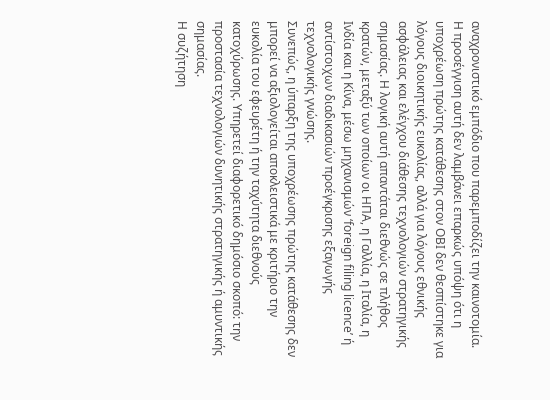αναχρονιστικό εμπόδιο που παρεμποδίζει την καινοτομία.
Η προσέγγιση αυτή δεν λαμβάνει επαρκώς υπόψη ότι η υποχρέωση πρώτης κατάθεσης στον ΟΒΙ δεν θεσπίστηκε για λόγους διοικητικής ευκολίας, αλλά για λόγους εθνικής ασφάλειας και ελέγχου διάθεσης τεχνολογιών στρατηγικής σημασίας. Η λογική αυτή απαντάται διεθνώς σε πλήθος κρατών, μεταξύ των οποίων οι ΗΠΑ, η Γαλλία, η Ιταλία, η Ινδία και η Κίνα, μέσω μηχανισμών ‘foreign filing licence’ ή αντίστοιχων διαδικασιών προέγκρισης εξαγωγής τεχνολογικής γνώσης.
Συνεπώς, η ύπαρξη της υποχρέωσης πρώτης κατάθεσης δεν μπορεί να αξιολογείται αποκλειστικά με κριτήριο την ευκολία του εφευρέτη ή την ταχύτητα διεθνούς κατοχύρωσης. Υπηρετεί διαφορετικό δημόσιο σκοπό: την προστασία τεχνολογιών δυνητικής στρατηγικής ή αμυντικής σημασίας.
Η συζήτηση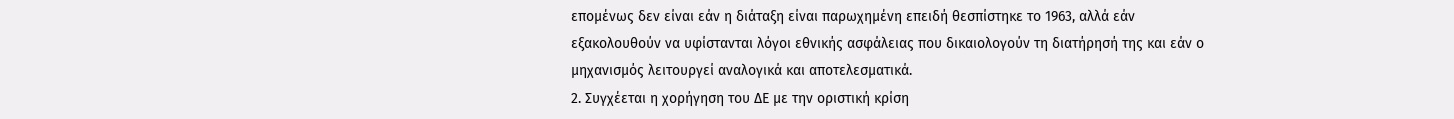επομένως δεν είναι εάν η διάταξη είναι παρωχημένη επειδή θεσπίστηκε το 1963, αλλά εάν εξακολουθούν να υφίστανται λόγοι εθνικής ασφάλειας που δικαιολογούν τη διατήρησή της και εάν ο μηχανισμός λειτουργεί αναλογικά και αποτελεσματικά.
2. Συγχέεται η χορήγηση του ΔΕ με την οριστική κρίση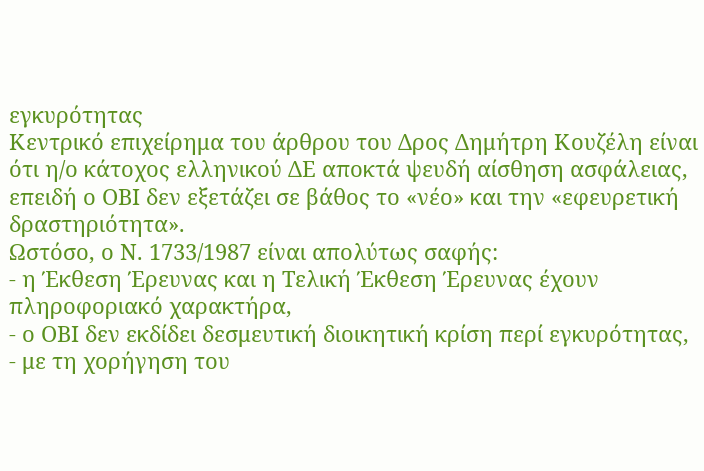εγκυρότητας
Κεντρικό επιχείρημα του άρθρου του Δρος Δημήτρη Κουζέλη είναι ότι η/ο κάτοχος ελληνικού ΔΕ αποκτά ψευδή αίσθηση ασφάλειας, επειδή ο ΟΒΙ δεν εξετάζει σε βάθος το «νέο» και την «εφευρετική δραστηριότητα».
Ωστόσο, ο Ν. 1733/1987 είναι απολύτως σαφής:
- η Έκθεση Έρευνας και η Τελική Έκθεση Έρευνας έχουν πληροφοριακό χαρακτήρα,
- ο ΟΒΙ δεν εκδίδει δεσμευτική διοικητική κρίση περί εγκυρότητας,
- με τη χορήγηση του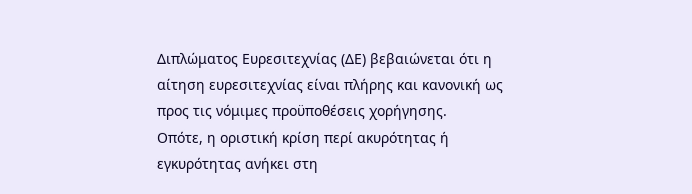Διπλώματος Ευρεσιτεχνίας (ΔΕ) βεβαιώνεται ότι η αίτηση ευρεσιτεχνίας είναι πλήρης και κανονική ως προς τις νόμιμες προϋποθέσεις χορήγησης.
Οπότε, η οριστική κρίση περί ακυρότητας ή εγκυρότητας ανήκει στη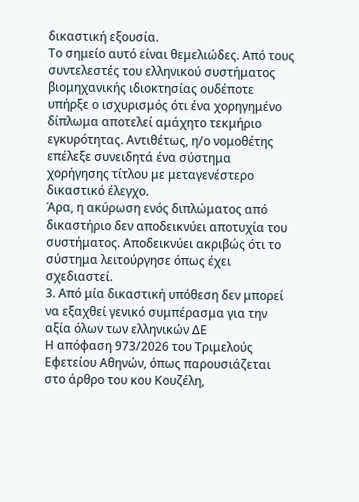δικαστική εξουσία.
Το σημείο αυτό είναι θεμελιώδες. Από τους συντελεστές του ελληνικού συστήματος βιομηχανικής ιδιοκτησίας ουδέποτε υπήρξε ο ισχυρισμός ότι ένα χορηγημένο δίπλωμα αποτελεί αμάχητο τεκμήριο εγκυρότητας. Αντιθέτως, η/ο νομοθέτης επέλεξε συνειδητά ένα σύστημα χορήγησης τίτλου με μεταγενέστερο δικαστικό έλεγχο.
Άρα, η ακύρωση ενός διπλώματος από δικαστήριο δεν αποδεικνύει αποτυχία του συστήματος. Αποδεικνύει ακριβώς ότι το σύστημα λειτούργησε όπως έχει σχεδιαστεί.
3. Από μία δικαστική υπόθεση δεν μπορεί να εξαχθεί γενικό συμπέρασμα για την αξία όλων των ελληνικών ΔΕ
Η απόφαση 973/2026 του Τριμελούς Εφετείου Αθηνών, όπως παρουσιάζεται στο άρθρο του κου Κουζέλη,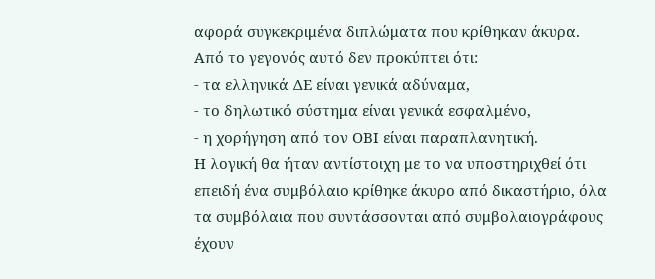αφορά συγκεκριμένα διπλώματα που κρίθηκαν άκυρα.
Από το γεγονός αυτό δεν προκύπτει ότι:
- τα ελληνικά ΔΕ είναι γενικά αδύναμα,
- το δηλωτικό σύστημα είναι γενικά εσφαλμένο,
- η χορήγηση από τον ΟΒΙ είναι παραπλανητική.
Η λογική θα ήταν αντίστοιχη με το να υποστηριχθεί ότι επειδή ένα συμβόλαιο κρίθηκε άκυρο από δικαστήριο, όλα τα συμβόλαια που συντάσσονται από συμβολαιογράφους έχουν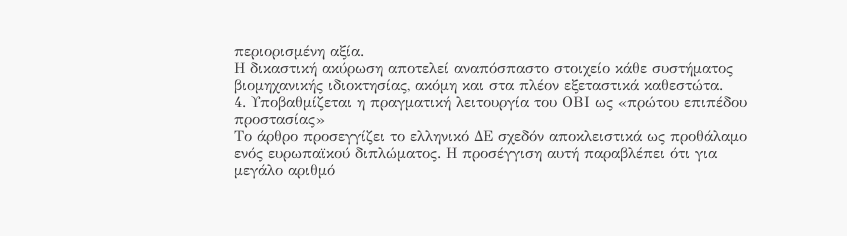περιορισμένη αξία.
Η δικαστική ακύρωση αποτελεί αναπόσπαστο στοιχείο κάθε συστήματος βιομηχανικής ιδιοκτησίας, ακόμη και στα πλέον εξεταστικά καθεστώτα.
4. Υποβαθμίζεται η πραγματική λειτουργία του ΟΒΙ ως «πρώτου επιπέδου προστασίας»
Το άρθρο προσεγγίζει το ελληνικό ΔΕ σχεδόν αποκλειστικά ως προθάλαμο ενός ευρωπαϊκού διπλώματος. Η προσέγγιση αυτή παραβλέπει ότι για μεγάλο αριθμό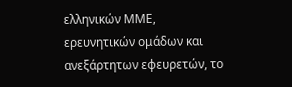ελληνικών ΜΜΕ, ερευνητικών ομάδων και ανεξάρτητων εφευρετών, το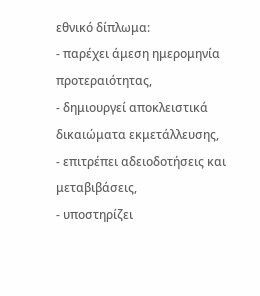εθνικό δίπλωμα:
- παρέχει άμεση ημερομηνία προτεραιότητας,
- δημιουργεί αποκλειστικά δικαιώματα εκμετάλλευσης,
- επιτρέπει αδειοδοτήσεις και μεταβιβάσεις,
- υποστηρίζει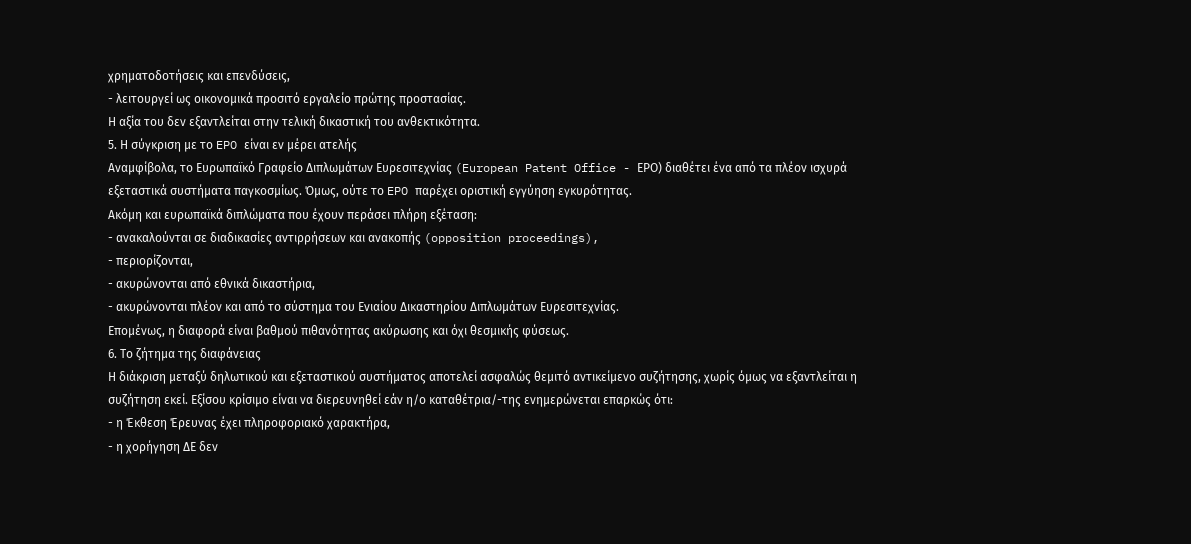χρηματοδοτήσεις και επενδύσεις,
- λειτουργεί ως οικονομικά προσιτό εργαλείο πρώτης προστασίας.
Η αξία του δεν εξαντλείται στην τελική δικαστική του ανθεκτικότητα.
5. Η σύγκριση με το EPO είναι εν μέρει ατελής
Αναμφίβολα, το Ευρωπαϊκό Γραφείο Διπλωμάτων Ευρεσιτεχνίας (European Patent Office - ΕΡΟ) διαθέτει ένα από τα πλέον ισχυρά εξεταστικά συστήματα παγκοσμίως. Όμως, ούτε το EPO παρέχει οριστική εγγύηση εγκυρότητας.
Ακόμη και ευρωπαϊκά διπλώματα που έχουν περάσει πλήρη εξέταση:
- ανακαλούνται σε διαδικασίες αντιρρήσεων και ανακοπής (opposition proceedings),
- περιορίζονται,
- ακυρώνονται από εθνικά δικαστήρια,
- ακυρώνονται πλέον και από το σύστημα του Ενιαίου Δικαστηρίου Διπλωμάτων Ευρεσιτεχνίας.
Επομένως, η διαφορά είναι βαθμού πιθανότητας ακύρωσης και όχι θεσμικής φύσεως.
6. Το ζήτημα της διαφάνειας
Η διάκριση μεταξύ δηλωτικού και εξεταστικού συστήματος αποτελεί ασφαλώς θεμιτό αντικείμενο συζήτησης, χωρίς όμως να εξαντλείται η συζήτηση εκεί. Εξίσου κρίσιμο είναι να διερευνηθεί εάν η/ο καταθέτρια/-της ενημερώνεται επαρκώς ότι:
- η Έκθεση Έρευνας έχει πληροφοριακό χαρακτήρα,
- η χορήγηση ΔΕ δεν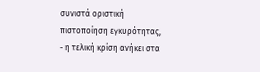συνιστά οριστική πιστοποίηση εγκυρότητας,
- η τελική κρίση ανήκει στα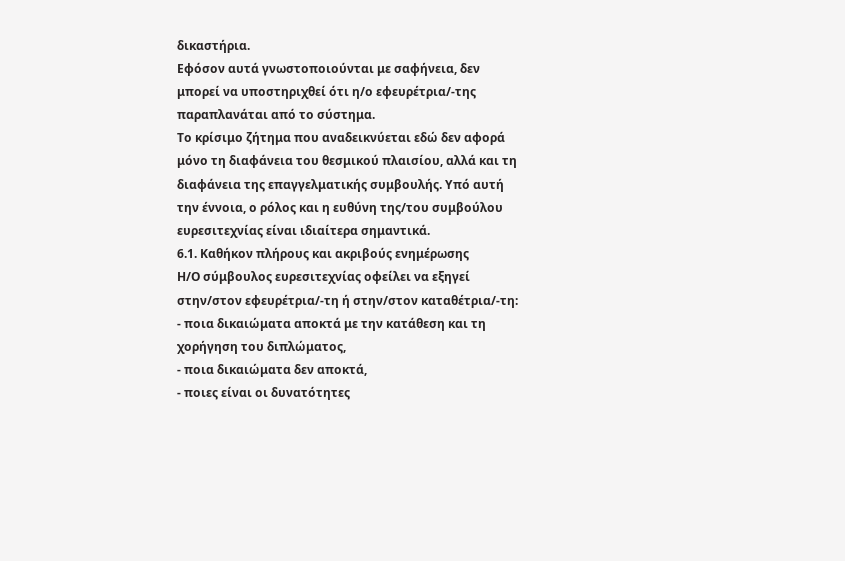δικαστήρια.
Εφόσον αυτά γνωστοποιούνται με σαφήνεια, δεν μπορεί να υποστηριχθεί ότι η/ο εφευρέτρια/-της παραπλανάται από το σύστημα.
Το κρίσιμο ζήτημα που αναδεικνύεται εδώ δεν αφορά μόνο τη διαφάνεια του θεσμικού πλαισίου, αλλά και τη διαφάνεια της επαγγελματικής συμβουλής. Υπό αυτή την έννοια, ο ρόλος και η ευθύνη της/του συμβούλου ευρεσιτεχνίας είναι ιδιαίτερα σημαντικά.
6.1. Καθήκον πλήρους και ακριβούς ενημέρωσης
Η/Ο σύμβουλος ευρεσιτεχνίας οφείλει να εξηγεί στην/στον εφευρέτρια/-τη ή στην/στον καταθέτρια/-τη:
- ποια δικαιώματα αποκτά με την κατάθεση και τη χορήγηση του διπλώματος,
- ποια δικαιώματα δεν αποκτά,
- ποιες είναι οι δυνατότητες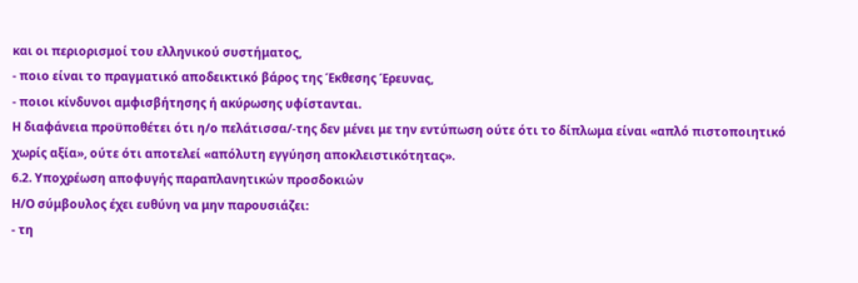και οι περιορισμοί του ελληνικού συστήματος,
- ποιο είναι το πραγματικό αποδεικτικό βάρος της Έκθεσης Έρευνας,
- ποιοι κίνδυνοι αμφισβήτησης ή ακύρωσης υφίστανται.
Η διαφάνεια προϋποθέτει ότι η/ο πελάτισσα/-της δεν μένει με την εντύπωση ούτε ότι το δίπλωμα είναι «απλό πιστοποιητικό χωρίς αξία», ούτε ότι αποτελεί «απόλυτη εγγύηση αποκλειστικότητας».
6.2. Υποχρέωση αποφυγής παραπλανητικών προσδοκιών
Η/Ο σύμβουλος έχει ευθύνη να μην παρουσιάζει:
- τη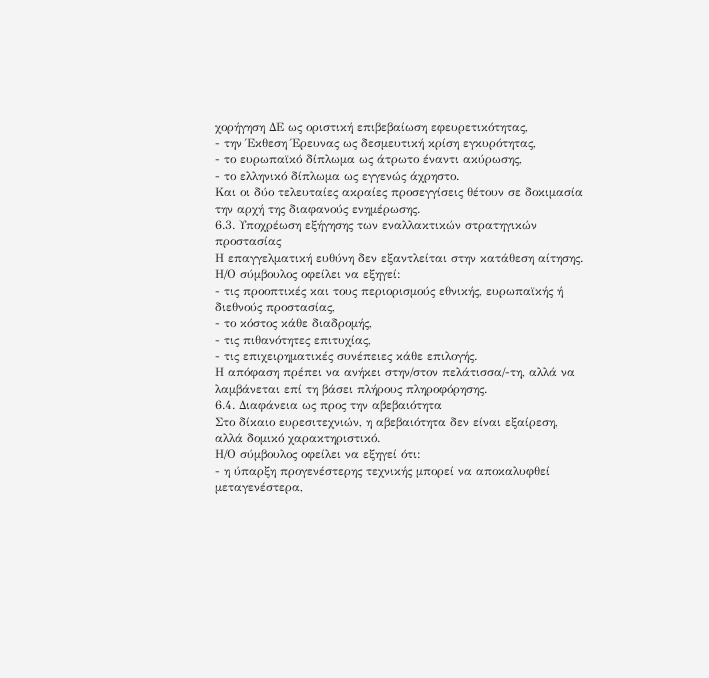χορήγηση ΔΕ ως οριστική επιβεβαίωση εφευρετικότητας,
- την Έκθεση Έρευνας ως δεσμευτική κρίση εγκυρότητας,
- το ευρωπαϊκό δίπλωμα ως άτρωτο έναντι ακύρωσης,
- το ελληνικό δίπλωμα ως εγγενώς άχρηστο.
Και οι δύο τελευταίες ακραίες προσεγγίσεις θέτουν σε δοκιμασία την αρχή της διαφανούς ενημέρωσης.
6.3. Υποχρέωση εξήγησης των εναλλακτικών στρατηγικών προστασίας
Η επαγγελματική ευθύνη δεν εξαντλείται στην κατάθεση αίτησης.
Η/Ο σύμβουλος οφείλει να εξηγεί:
- τις προοπτικές και τους περιορισμούς εθνικής, ευρωπαϊκής ή διεθνούς προστασίας,
- το κόστος κάθε διαδρομής,
- τις πιθανότητες επιτυχίας,
- τις επιχειρηματικές συνέπειες κάθε επιλογής.
Η απόφαση πρέπει να ανήκει στην/στον πελάτισσα/-τη, αλλά να λαμβάνεται επί τη βάσει πλήρους πληροφόρησης.
6.4. Διαφάνεια ως προς την αβεβαιότητα
Στο δίκαιο ευρεσιτεχνιών, η αβεβαιότητα δεν είναι εξαίρεση, αλλά δομικό χαρακτηριστικό.
Η/Ο σύμβουλος οφείλει να εξηγεί ότι:
- η ύπαρξη προγενέστερης τεχνικής μπορεί να αποκαλυφθεί μεταγενέστερα,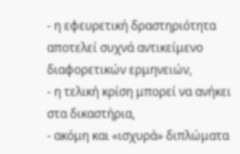- η εφευρετική δραστηριότητα αποτελεί συχνά αντικείμενο διαφορετικών ερμηνειών,
- η τελική κρίση μπορεί να ανήκει στα δικαστήρια,
- ακόμη και «ισχυρά» διπλώματα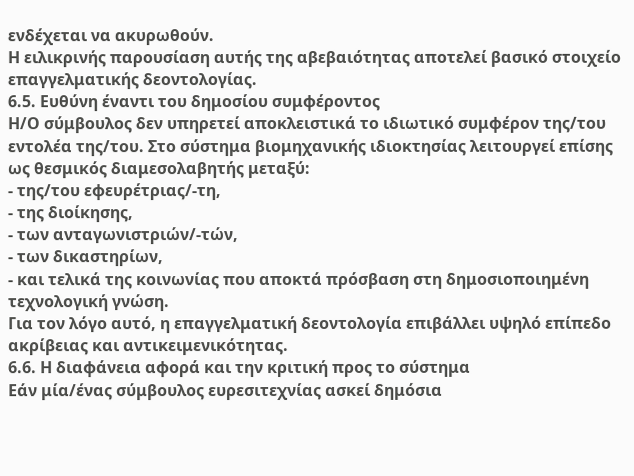ενδέχεται να ακυρωθούν.
Η ειλικρινής παρουσίαση αυτής της αβεβαιότητας αποτελεί βασικό στοιχείο επαγγελματικής δεοντολογίας.
6.5. Ευθύνη έναντι του δημοσίου συμφέροντος
Η/Ο σύμβουλος δεν υπηρετεί αποκλειστικά το ιδιωτικό συμφέρον της/του εντολέα της/του. Στο σύστημα βιομηχανικής ιδιοκτησίας λειτουργεί επίσης ως θεσμικός διαμεσολαβητής μεταξύ:
- της/του εφευρέτριας/-τη,
- της διοίκησης,
- των ανταγωνιστριών/-τών,
- των δικαστηρίων,
- και τελικά της κοινωνίας που αποκτά πρόσβαση στη δημοσιοποιημένη τεχνολογική γνώση.
Για τον λόγο αυτό, η επαγγελματική δεοντολογία επιβάλλει υψηλό επίπεδο ακρίβειας και αντικειμενικότητας.
6.6. Η διαφάνεια αφορά και την κριτική προς το σύστημα
Εάν μία/ένας σύμβουλος ευρεσιτεχνίας ασκεί δημόσια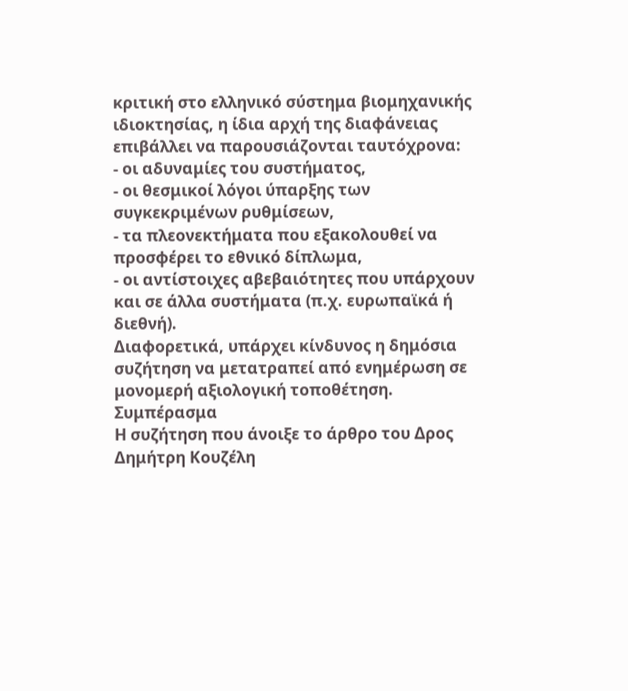κριτική στο ελληνικό σύστημα βιομηχανικής ιδιοκτησίας, η ίδια αρχή της διαφάνειας επιβάλλει να παρουσιάζονται ταυτόχρονα:
- οι αδυναμίες του συστήματος,
- οι θεσμικοί λόγοι ύπαρξης των συγκεκριμένων ρυθμίσεων,
- τα πλεονεκτήματα που εξακολουθεί να προσφέρει το εθνικό δίπλωμα,
- οι αντίστοιχες αβεβαιότητες που υπάρχουν και σε άλλα συστήματα (π.χ. ευρωπαϊκά ή διεθνή).
Διαφορετικά, υπάρχει κίνδυνος η δημόσια συζήτηση να μετατραπεί από ενημέρωση σε μονομερή αξιολογική τοποθέτηση.
Συμπέρασμα
Η συζήτηση που άνοιξε το άρθρο του Δρος Δημήτρη Κουζέλη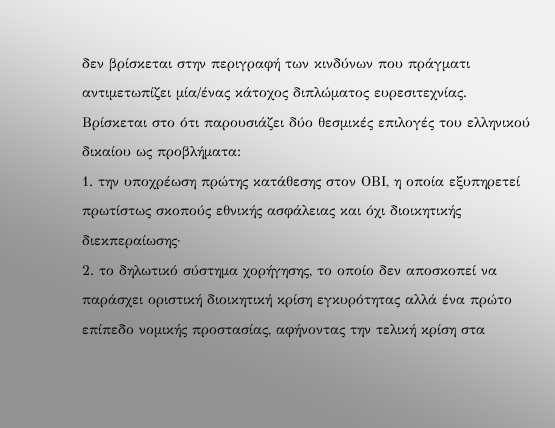δεν βρίσκεται στην περιγραφή των κινδύνων που πράγματι αντιμετωπίζει μία/ένας κάτοχος διπλώματος ευρεσιτεχνίας. Βρίσκεται στο ότι παρουσιάζει δύο θεσμικές επιλογές του ελληνικού δικαίου ως προβλήματα:
1. την υποχρέωση πρώτης κατάθεσης στον ΟΒΙ, η οποία εξυπηρετεί πρωτίστως σκοπούς εθνικής ασφάλειας και όχι διοικητικής διεκπεραίωσης·
2. το δηλωτικό σύστημα χορήγησης, το οποίο δεν αποσκοπεί να παράσχει οριστική διοικητική κρίση εγκυρότητας αλλά ένα πρώτο επίπεδο νομικής προστασίας, αφήνοντας την τελική κρίση στα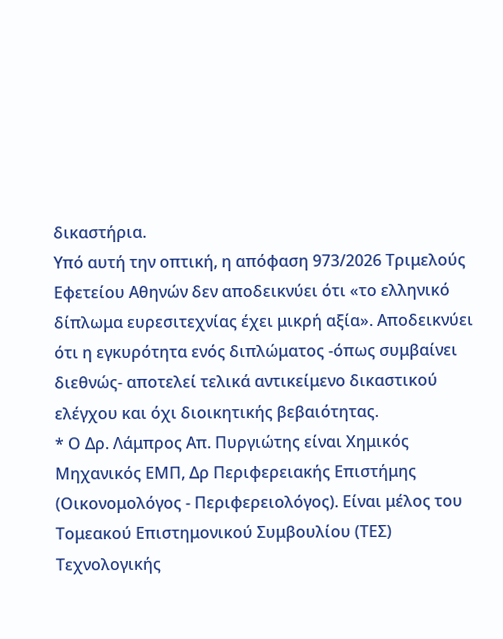δικαστήρια.
Υπό αυτή την οπτική, η απόφαση 973/2026 Τριμελούς Εφετείου Αθηνών δεν αποδεικνύει ότι «το ελληνικό δίπλωμα ευρεσιτεχνίας έχει μικρή αξία». Αποδεικνύει ότι η εγκυρότητα ενός διπλώματος -όπως συμβαίνει διεθνώς- αποτελεί τελικά αντικείμενο δικαστικού ελέγχου και όχι διοικητικής βεβαιότητας.
* Ο Δρ. Λάμπρος Απ. Πυργιώτης είναι Χημικός Μηχανικός ΕΜΠ, Δρ Περιφερειακής Επιστήμης (Οικονομολόγος - Περιφερειολόγος). Είναι μέλος του Τομεακού Επιστημονικού Συμβουλίου (ΤΕΣ) Τεχνολογικής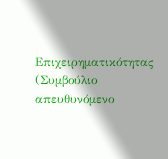Επιχειρηματικότητας (Συμβούλιο απευθυνόμενο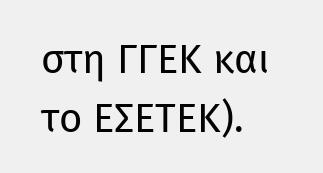στη ΓΓΕΚ και το ΕΣΕΤΕΚ).